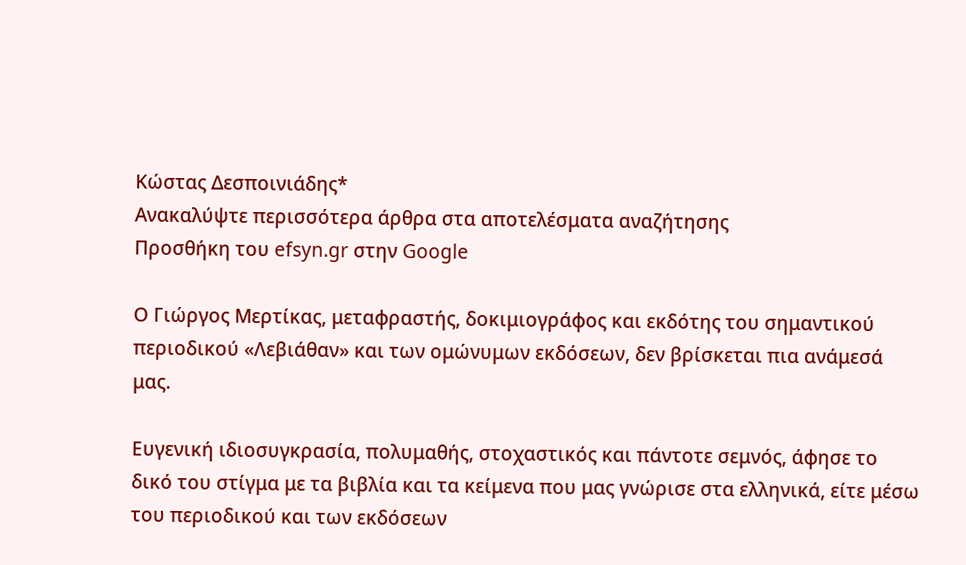Κώστας Δεσποινιάδης*
Ανακαλύψτε περισσότερα άρθρα στα αποτελέσματα αναζήτησης
Προσθήκη του efsyn.gr στην Google

Ο Γιώργος Μερτίκας, μεταφραστής, δοκιμιογράφος και εκδότης του σημαντικού περιοδικού «Λεβιάθαν» και των ομώνυμων εκδόσεων, δεν βρίσκεται πια ανάμεσά μας.

Ευγενική ιδιοσυγκρασία, πολυμαθής, στοχαστικός και πάντοτε σεμνός, άφησε το δικό του στίγμα με τα βιβλία και τα κείμενα που μας γνώρισε στα ελληνικά, είτε μέσω του περιοδικού και των εκδόσεων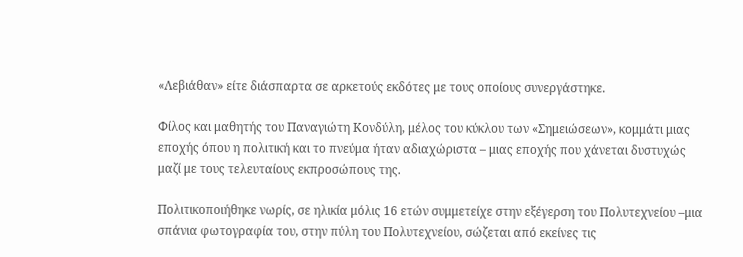«Λεβιάθαν» είτε διάσπαρτα σε αρκετούς εκδότες με τους οποίους συνεργάστηκε.

Φίλος και μαθητής του Παναγιώτη Κονδύλη, μέλος του κύκλου των «Σημειώσεων», κομμάτι μιας εποχής όπου η πολιτική και το πνεύμα ήταν αδιαχώριστα – μιας εποχής που χάνεται δυστυχώς μαζί με τους τελευταίους εκπροσώπους της.

Πολιτικοποιήθηκε νωρίς, σε ηλικία μόλις 16 ετών συμμετείχε στην εξέγερση του Πολυτεχνείου –μια σπάνια φωτογραφία του, στην πύλη του Πολυτεχνείου, σώζεται από εκείνες τις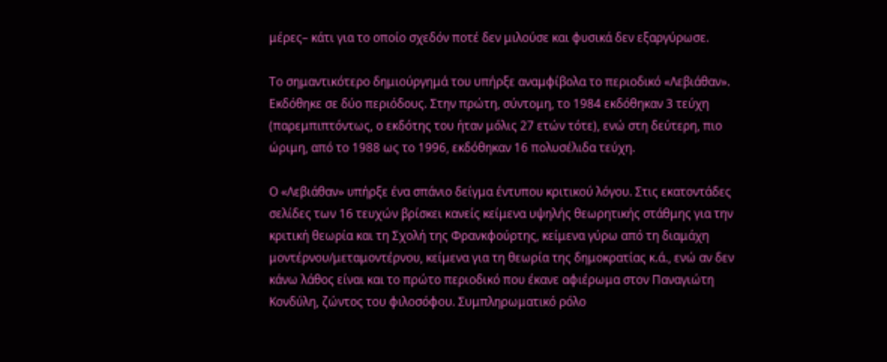μέρες– κάτι για το οποίο σχεδόν ποτέ δεν μιλούσε και φυσικά δεν εξαργύρωσε.

Το σημαντικότερο δημιούργημά του υπήρξε αναμφίβολα το περιοδικό «Λεβιάθαν». Εκδόθηκε σε δύο περιόδους. Στην πρώτη, σύντομη, το 1984 εκδόθηκαν 3 τεύχη (παρεμπιπτόντως, ο εκδότης του ήταν μόλις 27 ετών τότε), ενώ στη δεύτερη, πιο ώριμη, από το 1988 ως το 1996, εκδόθηκαν 16 πολυσέλιδα τεύχη.

Ο «Λεβιάθαν» υπήρξε ένα σπάνιο δείγμα έντυπου κριτικού λόγου. Στις εκατοντάδες σελίδες των 16 τευχών βρίσκει κανείς κείμενα υψηλής θεωρητικής στάθμης για την κριτική θεωρία και τη Σχολή της Φρανκφούρτης, κείμενα γύρω από τη διαμάχη μοντέρνου/μεταμοντέρνου, κείμενα για τη θεωρία της δημοκρατίας κ.ά., ενώ αν δεν κάνω λάθος είναι και το πρώτο περιοδικό που έκανε αφιέρωμα στον Παναγιώτη Κονδύλη, ζώντος του φιλοσόφου. Συμπληρωματικό ρόλο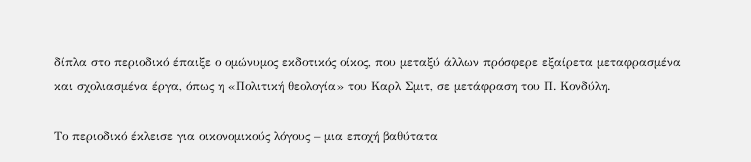δίπλα στο περιοδικό έπαιξε ο ομώνυμος εκδοτικός οίκος, που μεταξύ άλλων πρόσφερε εξαίρετα μεταφρασμένα και σχολιασμένα έργα, όπως η «Πολιτική θεολογία» του Καρλ Σμιτ, σε μετάφραση του Π. Κονδύλη.

Το περιοδικό έκλεισε για οικονομικούς λόγους – μια εποχή βαθύτατα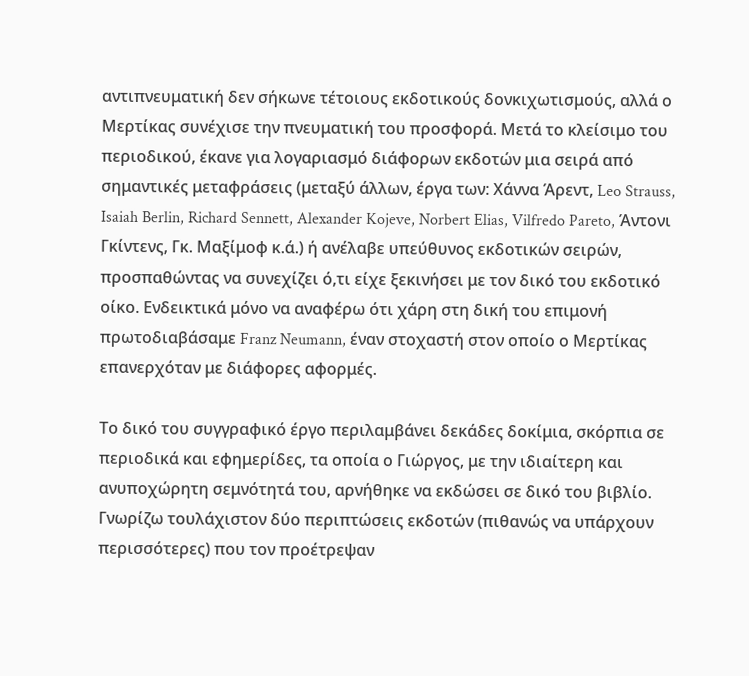αντιπνευματική δεν σήκωνε τέτοιους εκδοτικούς δονκιχωτισμούς, αλλά ο Μερτίκας συνέχισε την πνευματική του προσφορά. Μετά το κλείσιμο του περιοδικού, έκανε για λογαριασμό διάφορων εκδοτών μια σειρά από σημαντικές μεταφράσεις (μεταξύ άλλων, έργα των: Χάννα Άρεντ, Leo Strauss, Isaiah Berlin, Richard Sennett, Alexander Kojeve, Norbert Elias, Vilfredo Pareto, Άντονι Γκίντενς, Γκ. Μαξίμοφ κ.ά.) ή ανέλαβε υπεύθυνος εκδοτικών σειρών, προσπαθώντας να συνεχίζει ό,τι είχε ξεκινήσει με τον δικό του εκδοτικό οίκο. Ενδεικτικά μόνο να αναφέρω ότι χάρη στη δική του επιμονή πρωτοδιαβάσαμε Franz Neumann, έναν στοχαστή στον οποίο ο Μερτίκας επανερχόταν με διάφορες αφορμές.

Το δικό του συγγραφικό έργο περιλαμβάνει δεκάδες δοκίμια, σκόρπια σε περιοδικά και εφημερίδες, τα οποία ο Γιώργος, με την ιδιαίτερη και ανυποχώρητη σεμνότητά του, αρνήθηκε να εκδώσει σε δικό του βιβλίο. Γνωρίζω τουλάχιστον δύο περιπτώσεις εκδοτών (πιθανώς να υπάρχουν περισσότερες) που τον προέτρεψαν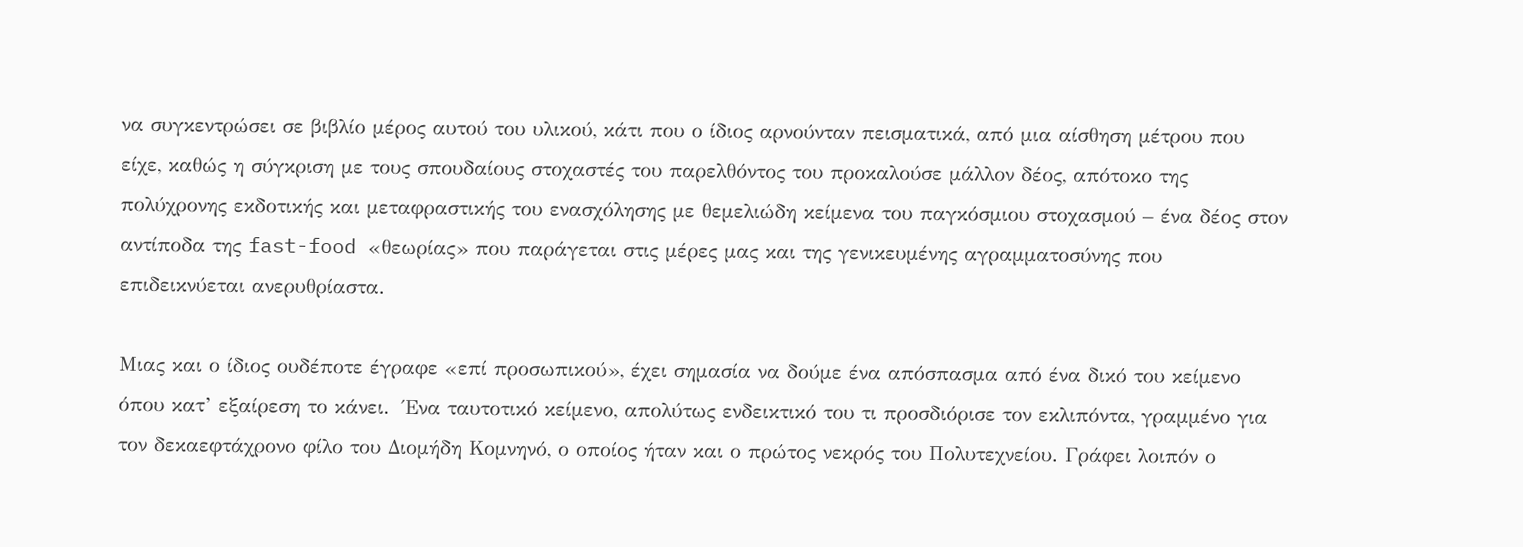να συγκεντρώσει σε βιβλίο μέρος αυτού του υλικού, κάτι που ο ίδιος αρνούνταν πεισματικά, από μια αίσθηση μέτρου που είχε, καθώς η σύγκριση με τους σπουδαίους στοχαστές του παρελθόντος του προκαλούσε μάλλον δέος, απότοκο της πολύχρονης εκδοτικής και μεταφραστικής του ενασχόλησης με θεμελιώδη κείμενα του παγκόσμιου στοχασμού – ένα δέος στον αντίποδα της fast-food «θεωρίας» που παράγεται στις μέρες μας και της γενικευμένης αγραμματοσύνης που επιδεικνύεται ανερυθρίαστα.

Μιας και ο ίδιος ουδέποτε έγραφε «επί προσωπικού», έχει σημασία να δούμε ένα απόσπασμα από ένα δικό του κείμενο όπου κατ’ εξαίρεση το κάνει.  Ένα ταυτοτικό κείμενο, απολύτως ενδεικτικό του τι προσδιόρισε τον εκλιπόντα, γραμμένο για τον δεκαεφτάχρονο φίλο του Διομήδη Κομνηνό, ο οποίος ήταν και ο πρώτος νεκρός του Πολυτεχνείου. Γράφει λοιπόν ο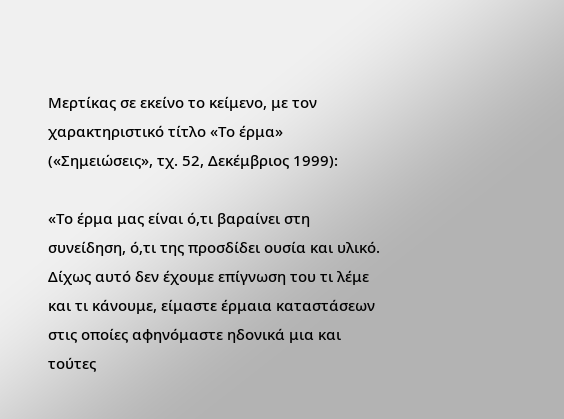Μερτίκας σε εκείνο το κείμενο, με τον χαρακτηριστικό τίτλο «Το έρμα» («Σημειώσεις», τχ. 52, Δεκέμβριος 1999):

«Το έρμα μας είναι ό,τι βαραίνει στη συνείδηση, ό,τι της προσδίδει ουσία και υλικό. Δίχως αυτό δεν έχουμε επίγνωση του τι λέμε και τι κάνουμε, είμαστε έρμαια καταστάσεων στις οποίες αφηνόμαστε ηδονικά μια και τούτες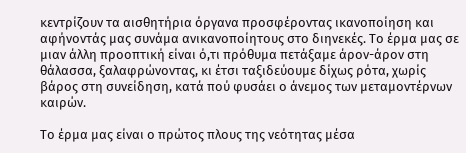κεντρίζουν τα αισθητήρια όργανα προσφέροντας ικανοποίηση και αφήνοντάς μας συνάμα ανικανοποίητους στο διηνεκές. Το έρμα μας σε μιαν άλλη προοπτική είναι ό,τι πρόθυμα πετάξαμε άρον-άρον στη θάλασσα, ξαλαφρώνοντας, κι έτσι ταξιδεύουμε δίχως ρότα, χωρίς βάρος στη συνείδηση, κατά πού φυσάει ο άνεμος των μεταμοντέρνων καιρών.

Το έρμα μας είναι ο πρώτος πλους της νεότητας μέσα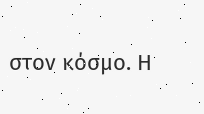στον κόσμο. Η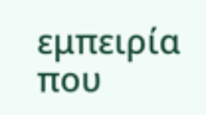εμπειρία που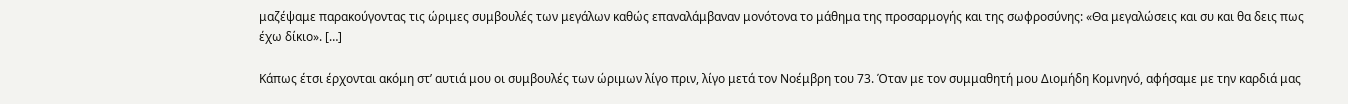μαζέψαμε παρακούγοντας τις ώριμες συμβουλές των μεγάλων καθώς επαναλάμβαναν μονότονα το μάθημα της προσαρμογής και της σωφροσύνης: «Θα μεγαλώσεις και συ και θα δεις πως έχω δίκιο». […]

Κάπως έτσι έρχονται ακόμη στ’ αυτιά μου οι συμβουλές των ώριμων λίγο πριν, λίγο μετά τον Νοέμβρη του 73. Όταν με τον συμμαθητή μου Διομήδη Κομνηνό, αφήσαμε με την καρδιά μας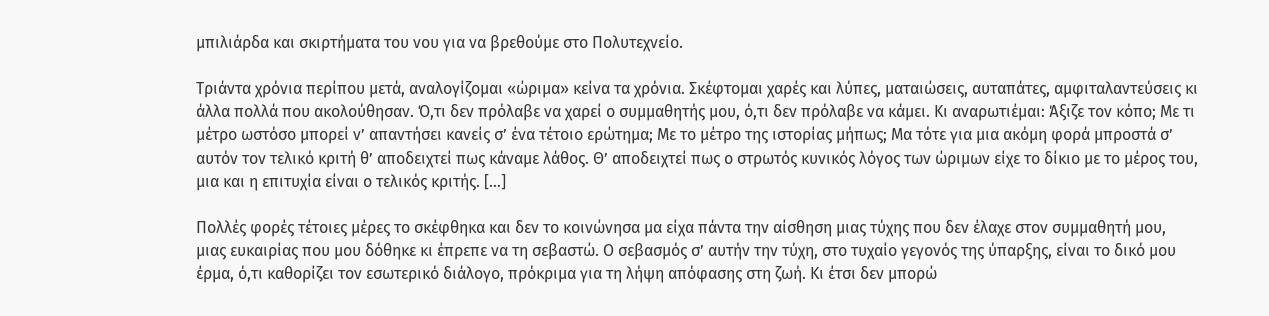μπιλιάρδα και σκιρτήματα του νου για να βρεθούμε στο Πολυτεχνείο.

Τριάντα χρόνια περίπου μετά, αναλογίζομαι «ώριμα» κείνα τα χρόνια. Σκέφτομαι χαρές και λύπες, ματαιώσεις, αυταπάτες, αμφιταλαντεύσεις κι άλλα πολλά που ακολούθησαν. Ό,τι δεν πρόλαβε να χαρεί ο συμμαθητής μου, ό,τι δεν πρόλαβε να κάμει. Κι αναρωτιέμαι: Άξιζε τον κόπο; Με τι μέτρο ωστόσο μπορεί ν’ απαντήσει κανείς σ’ ένα τέτοιο ερώτημα; Με το μέτρο της ιστορίας μήπως; Μα τότε για μια ακόμη φορά μπροστά σ’ αυτόν τον τελικό κριτή θ’ αποδειχτεί πως κάναμε λάθος. Θ’ αποδειχτεί πως ο στρωτός κυνικός λόγος των ώριμων είχε το δίκιο με το μέρος του, μια και η επιτυχία είναι ο τελικός κριτής. […]

Πολλές φορές τέτοιες μέρες το σκέφθηκα και δεν το κοινώνησα μα είχα πάντα την αίσθηση μιας τύχης που δεν έλαχε στον συμμαθητή μου, μιας ευκαιρίας που μου δόθηκε κι έπρεπε να τη σεβαστώ. Ο σεβασμός σ’ αυτήν την τύχη, στο τυχαίο γεγονός της ύπαρξης, είναι το δικό μου έρμα, ό,τι καθορίζει τον εσωτερικό διάλογο, πρόκριμα για τη λήψη απόφασης στη ζωή. Κι έτσι δεν μπορώ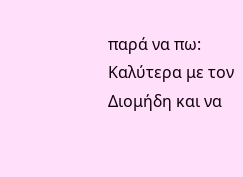παρά να πω: Καλύτερα με τον Διομήδη και να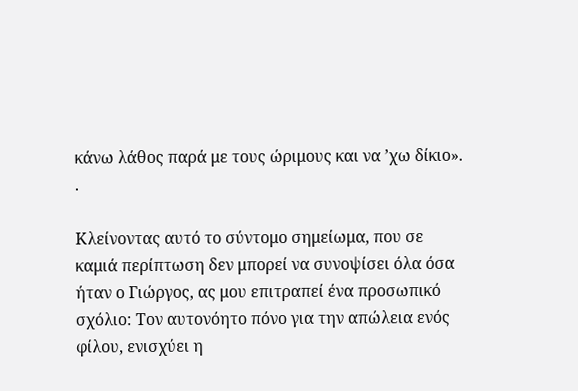κάνω λάθος παρά με τους ώριμους και να ’χω δίκιο». .

Κλείνοντας αυτό το σύντομο σημείωμα, που σε καμιά περίπτωση δεν μπορεί να συνοψίσει όλα όσα ήταν ο Γιώργος, ας μου επιτραπεί ένα προσωπικό σχόλιο: Τον αυτονόητο πόνο για την απώλεια ενός φίλου, ενισχύει η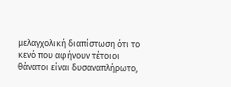μελαγχολική διαπίστωση ότι το κενό που αφήνουν τέτοιοι θάνατοι είναι δυσαναπλήρωτο,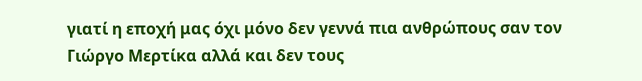γιατί η εποχή μας όχι μόνο δεν γεννά πια ανθρώπους σαν τον Γιώργο Μερτίκα αλλά και δεν τους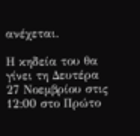ανέχεται.

Η κηδεία του θα γίνει τη Δευτέρα 27 Νοεμβρίου στις 12:00 στο Πρώτο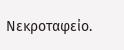Νεκροταφείο.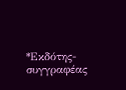*Εκδότης-συγγραφέας